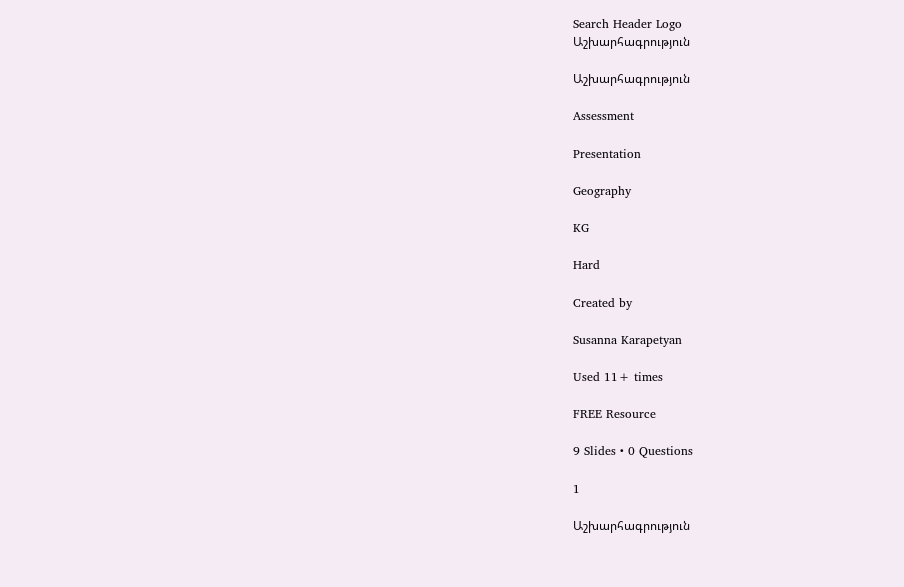Search Header Logo
Աշխարհագրություն

Աշխարհագրություն

Assessment

Presentation

Geography

KG

Hard

Created by

Susanna Karapetyan

Used 11+ times

FREE Resource

9 Slides • 0 Questions

1

Աշխարհագրություն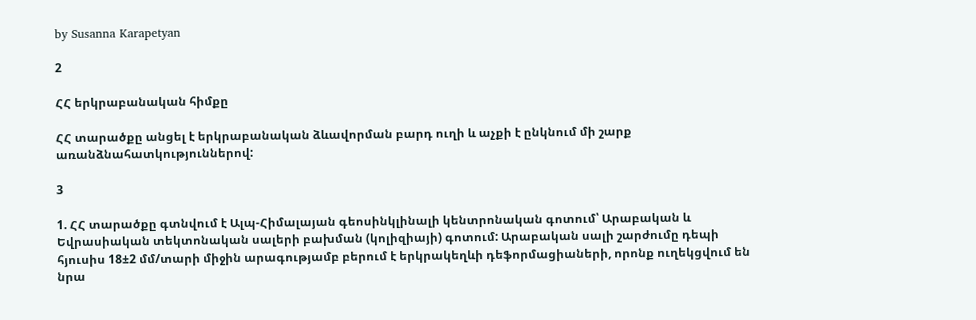by Susanna Karapetyan

2

ՀՀ երկրաբանական հիմքը

ՀՀ տարածքը անցել է երկրաբանական ձևավորման բարդ ուղի և աչքի է ընկնում մի շարք առանձնահատկություններով:

3

1. ՀՀ տարածքը գտնվում է Ալպ-Հիմալայան գեոսինկլինալի կենտրոնական գոտում՝ Արաբական և Եվրասիական տեկտոնական սալերի բախման (կոլիզիայի) գոտում: Արաբական սալի շարժումը դեպի հյուսիս 18±2 մմ/տարի միջին արագությամբ բերում է երկրակեղևի դեֆորմացիաների, որոնք ուղեկցվում են նրա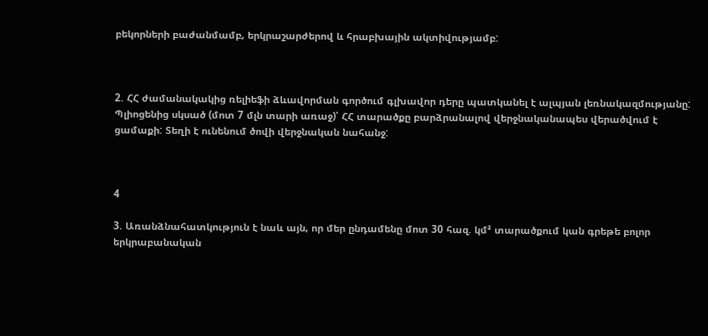բեկորների բաժանմամբ, երկրաշարժերով և հրաբխային ակտիվությամբ:



2. ՀՀ ժամանակակից ռելիեֆի ձևավորման գործում գլխավոր դերը պատկանել է ալպյան լեռնակազմությանը: Պլիոցենից սկսած (մոտ 7 մլն տարի առաջ)՝ ՀՀ տարածքը բարձրանալով վերջնականապես վերածվում է ցամաքի: Տեղի է ունենում ծովի վերջնական նահանջ:



4

3. Առանձնահատկություն է նաև այն, որ մեր ընդամենը մոտ 30 հազ. կմ² տարածքում կան գրեթե բոլոր երկրաբանական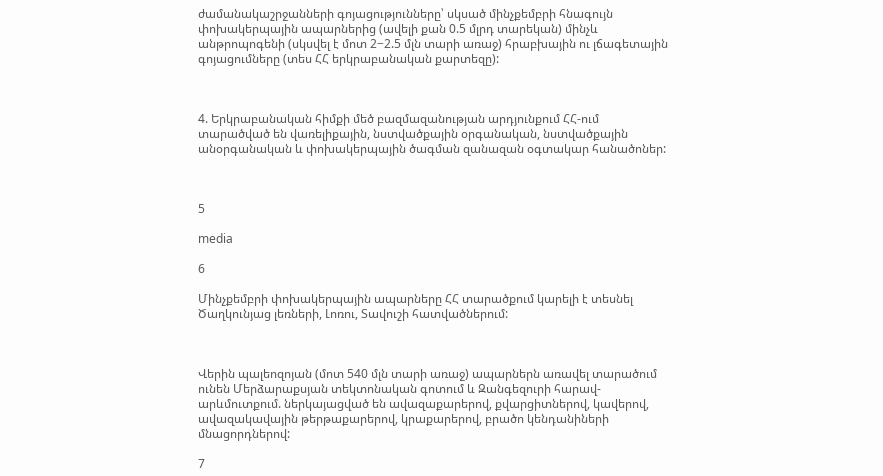ժամանակաշրջանների գոյացությունները՝ սկսած մինչքեմբրի հնագույն փոխակերպային ապարներից (ավելի քան 0.5 մլրդ տարեկան) մինչև անթրոպոգենի (սկսվել է մոտ 2−2.5 մլն տարի առաջ) հրաբխային ու լճագետային գոյացումները (տես ՀՀ երկրաբանական քարտեզը):



4. Երկրաբանական հիմքի մեծ բազմազանության արդյունքում ՀՀ-ում տարածված են վառելիքային, նստվածքային օրգանական, նստվածքային անօրգանական և փոխակերպային ծագման զանազան օգտակար հանածոներ:



5

media

6

Մինչքեմբրի փոխակերպային ապարները ՀՀ տարածքում կարելի է տեսնել Ծաղկունյաց լեռների, Լոռու, Տավուշի հատվածներում:



Վերին պալեոզոյան (մոտ 540 մլն տարի առաջ) ապարներն առավել տարածում ունեն Մերձարաքսյան տեկտոնական գոտում և Զանգեզուրի հարավ-արևմուտքում. ներկայացված են ավազաքարերով, քվարցիտներով, կավերով, ավազակավային թերթաքարերով, կրաքարերով, բրածո կենդանիների մնացորդներով:

7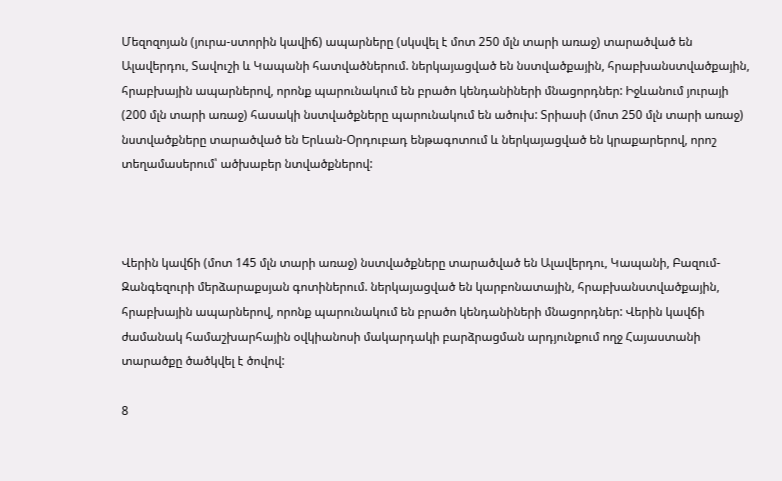Մեզոզոյան (յուրա-ստորին կավիճ) ապարները (սկսվել է մոտ 250 մլն տարի առաջ) տարածված են Ալավերդու, Տավուշի և Կապանի հատվածներում. ներկայացված են նստվածքային, հրաբխանստվածքային, հրաբխային ապարներով, որոնք պարունակում են բրածո կենդանիների մնացորդներ: Իջևանում յուրայի (200 մլն տարի առաջ) հասակի նստվածքները պարունակում են ածուխ: Տրիասի (մոտ 250 մլն տարի առաջ)   նստվածքները տարածված են Երևան-Օրդուբադ ենթագոտում և ներկայացված են կրաքարերով, որոշ տեղամասերում՝ ածխաբեր նտվածքներով:



Վերին կավճի (մոտ 145 մլն տարի առաջ) նստվածքները տարածված են Ալավերդու, Կապանի, Բազում-Զանգեզուրի մերձարաքսյան գոտիներում. ներկայացված են կարբոնատային, հրաբխանստվածքային, հրաբխային ապարներով, որոնք պարունակում են բրածո կենդանիների մնացորդներ: Վերին կավճի ժամանակ համաշխարհային օվկիանոսի մակարդակի բարձրացման արդյունքում ողջ Հայաստանի տարածքը ծածկվել է ծովով:

8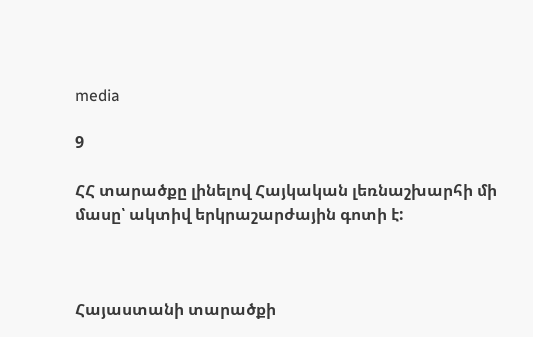media

9

ՀՀ տարածքը լինելով Հայկական լեռնաշխարհի մի մասը՝ ակտիվ երկրաշարժային գոտի է:



Հայաստանի տարածքի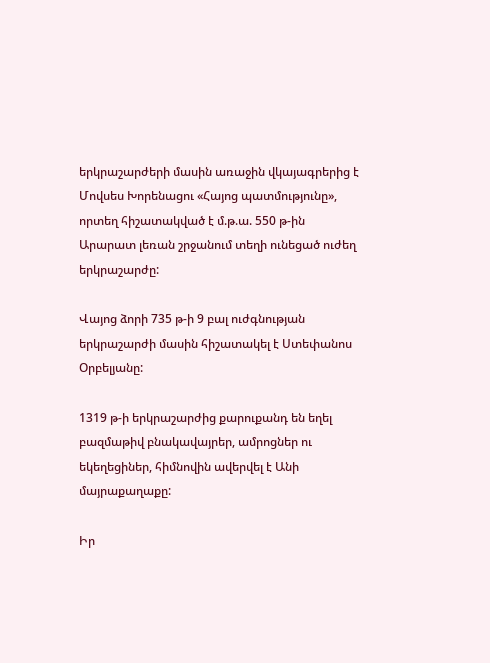երկրաշարժերի մասին առաջին վկայագրերից է Մովսես Խորենացու «Հայոց պատմությունը», որտեղ հիշատակված է մ.թ.ա. 550 թ-ին Արարատ լեռան շրջանում տեղի ունեցած ուժեղ երկրաշարժը:

Վայոց ձորի 735 թ-ի 9 բալ ուժգնության երկրաշարժի մասին հիշատակել է Ստեփանոս Օրբելյանը:

1319 թ-ի երկրաշարժից քարուքանդ են եղել բազմաթիվ բնակավայրեր, ամրոցներ ու եկեղեցիներ, հիմնովին ավերվել է Անի մայրաքաղաքը:

Իր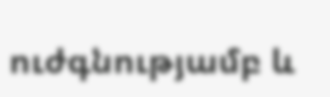ուժգնությամբ և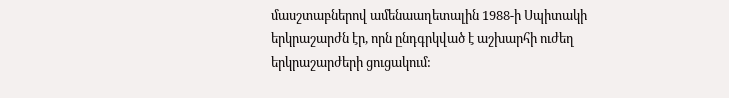մասշտաբներով ամենաաղետալին 1988-ի Սպիտակի երկրաշարժն էր, որն ընդգրկված է աշխարհի ուժեղ երկրաշարժերի ցուցակում: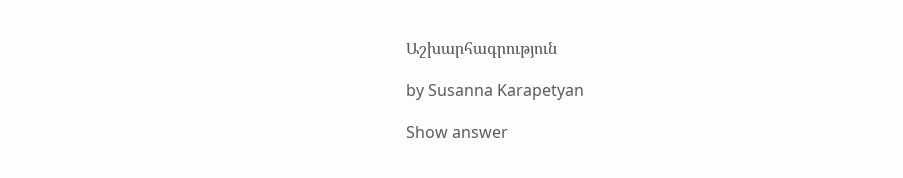Աշխարհագրություն

by Susanna Karapetyan

Show answer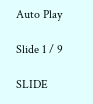Auto Play

Slide 1 / 9

SLIDE